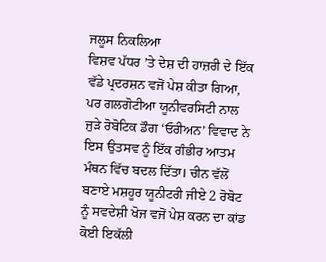ਜਲੂਸ ਨਿਕਲਿਆ
ਵਿਸ਼ਵ ਪੱਧਰ ’ਤੇ ਦੇਸ਼ ਦੀ ਹਾਜ਼ਰੀ ਦੇ ਇੱਕ ਵੱਡੇ ਪ੍ਰਦਰਸ਼ਨ ਵਜੋਂ ਪੇਸ਼ ਕੀਤਾ ਗਿਆ, ਪਰ ਗਲਗੋਟੀਆ ਯੂਨੀਵਰਸਿਟੀ ਨਾਲ ਜੁੜੇ ਰੋਬੋਟਿਕ ਡੌਗ ‘ਓਰੀਅਨ’ ਵਿਵਾਦ ਨੇ ਇਸ ਉਤਸਵ ਨੂੰ ਇੱਕ ਗੰਭੀਰ ਆਤਮ ਮੰਥਨ ਵਿੱਚ ਬਦਲ ਦਿੱਤਾ। ਚੀਨ ਵੱਲੋਂ ਬਣਾਏ ਮਸ਼ਹੂਰ ਯੂਨੀਟਰੀ ਜੀਏ 2 ਰੋਬੋਟ ਨੂੰ ਸਵਦੇਸ਼ੀ ਖੋਜ ਵਜੋਂ ਪੇਸ਼ ਕਰਨ ਦਾ ਕਾਂਡ ਕੋਈ ਇਕੱਲੀ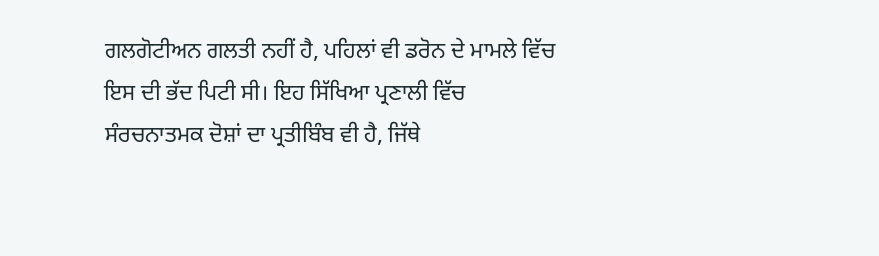ਗਲਗੋਟੀਅਨ ਗਲਤੀ ਨਹੀਂ ਹੈ, ਪਹਿਲਾਂ ਵੀ ਡਰੋਨ ਦੇ ਮਾਮਲੇ ਵਿੱਚ ਇਸ ਦੀ ਭੱਦ ਪਿਟੀ ਸੀ। ਇਹ ਸਿੱਖਿਆ ਪ੍ਰਣਾਲੀ ਵਿੱਚ ਸੰਰਚਨਾਤਮਕ ਦੋਸ਼ਾਂ ਦਾ ਪ੍ਰਤੀਬਿੰਬ ਵੀ ਹੈ, ਜਿੱਥੇ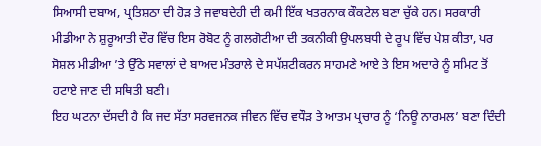ਸਿਆਸੀ ਦਬਾਅ, ਪ੍ਰਤਿਸ਼ਠਾ ਦੀ ਹੋੜ ਤੇ ਜਵਾਬਦੇਹੀ ਦੀ ਕਮੀ ਇੱਕ ਖਤਰਨਾਕ ਕੌਕਟੇਲ ਬਣਾ ਚੁੱਕੇ ਹਨ। ਸਰਕਾਰੀ ਮੀਡੀਆ ਨੇ ਸ਼ੁਰੂਆਤੀ ਦੌਰ ਵਿੱਚ ਇਸ ਰੋਬੋਟ ਨੂੰ ਗਲਗੋਟੀਆ ਦੀ ਤਕਨੀਕੀ ਉਪਲਬਧੀ ਦੇ ਰੂਪ ਵਿੱਚ ਪੇਸ਼ ਕੀਤਾ, ਪਰ ਸੋਸ਼ਲ ਮੀਡੀਆ ’ਤੇ ਉੱਠੇ ਸਵਾਲਾਂ ਦੇ ਬਾਅਦ ਮੰਤਰਾਲੇ ਦੇ ਸਪੱਸ਼ਟੀਕਰਨ ਸਾਹਮਣੇ ਆਏ ਤੇ ਇਸ ਅਦਾਰੇ ਨੂੰ ਸਮਿਟ ਤੋਂ ਹਟਾਏ ਜਾਣ ਦੀ ਸਥਿਤੀ ਬਣੀ।
ਇਹ ਘਟਨਾ ਦੱਸਦੀ ਹੈ ਕਿ ਜਦ ਸੱਤਾ ਸਰਵਜਨਕ ਜੀਵਨ ਵਿੱਚ ਵਧੌੜ ਤੇ ਆਤਮ ਪ੍ਰਚਾਰ ਨੂੰ ‘ਨਿਊ ਨਾਰਮਲ’ ਬਣਾ ਦਿੰਦੀ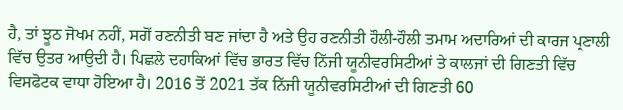ਹੈ, ਤਾਂ ਝੂਠ ਜੋਖਮ ਨਹੀਂ, ਸਗੋਂ ਰਣਨੀਤੀ ਬਣ ਜਾਂਦਾ ਹੈ ਅਤੇ ਉਹ ਰਣਨੀਤੀ ਹੌਲੀ-ਹੌਲੀ ਤਮਾਮ ਅਦਾਰਿਆਂ ਦੀ ਕਾਰਜ ਪ੍ਰਣਾਲੀ ਵਿੱਚ ਉਤਰ ਆਉਦੀ ਹੈ। ਪਿਛਲੇ ਦਹਾਕਿਆਂ ਵਿੱਚ ਭਾਰਤ ਵਿੱਚ ਨਿੱਜੀ ਯੂਨੀਵਰਸਿਟੀਆਂ ਤੇ ਕਾਲਜਾਂ ਦੀ ਗਿਣਤੀ ਵਿੱਚ ਵਿਸਫੋਟਕ ਵਾਧਾ ਹੋਇਆ ਹੈ। 2016 ਤੋਂ 2021 ਤੱਕ ਨਿੱਜੀ ਯੂਨੀਵਰਸਿਟੀਆਂ ਦੀ ਗਿਣਤੀ 60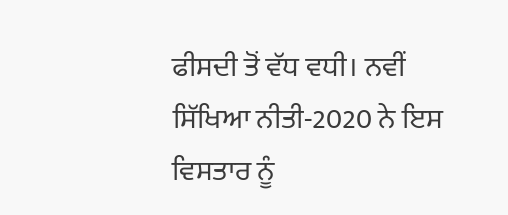ਫੀਸਦੀ ਤੋਂ ਵੱਧ ਵਧੀ। ਨਵੀਂ ਸਿੱਖਿਆ ਨੀਤੀ-2020 ਨੇ ਇਸ ਵਿਸਤਾਰ ਨੂੰ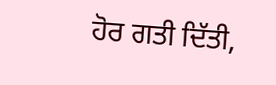ਹੋਰ ਗਤੀ ਦਿੱਤੀ,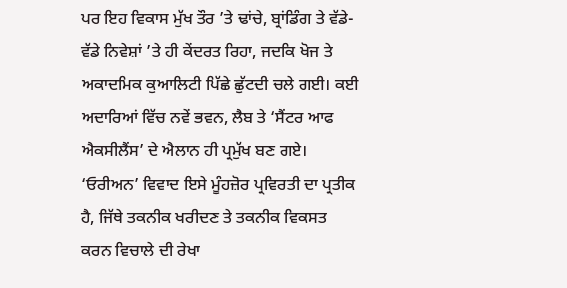ਪਰ ਇਹ ਵਿਕਾਸ ਮੁੱਖ ਤੌਰ ’ਤੇ ਢਾਂਚੇ, ਬ੍ਰਾਂਡਿੰਗ ਤੇ ਵੱਡੇ-ਵੱਡੇ ਨਿਵੇਸ਼ਾਂ ’ਤੇ ਹੀ ਕੇਂਦਰਤ ਰਿਹਾ, ਜਦਕਿ ਖੋਜ ਤੇ ਅਕਾਦਮਿਕ ਕੁਆਲਿਟੀ ਪਿੱਛੇ ਛੁੱਟਦੀ ਚਲੇ ਗਈ। ਕਈ ਅਦਾਰਿਆਂ ਵਿੱਚ ਨਵੇਂ ਭਵਨ, ਲੈਬ ਤੇ ‘ਸੈਂਟਰ ਆਫ ਐਕਸੀਲੈਂਸ’ ਦੇ ਐਲਾਨ ਹੀ ਪ੍ਰਮੁੱਖ ਬਣ ਗਏ। ‘ਓਰੀਅਨ’ ਵਿਵਾਦ ਇਸੇ ਮੂੰਹਜ਼ੋਰ ਪ੍ਰਵਿਰਤੀ ਦਾ ਪ੍ਰਤੀਕ ਹੈ, ਜਿੱਥੇ ਤਕਨੀਕ ਖਰੀਦਣ ਤੇ ਤਕਨੀਕ ਵਿਕਸਤ ਕਰਨ ਵਿਚਾਲੇ ਦੀ ਰੇਖਾ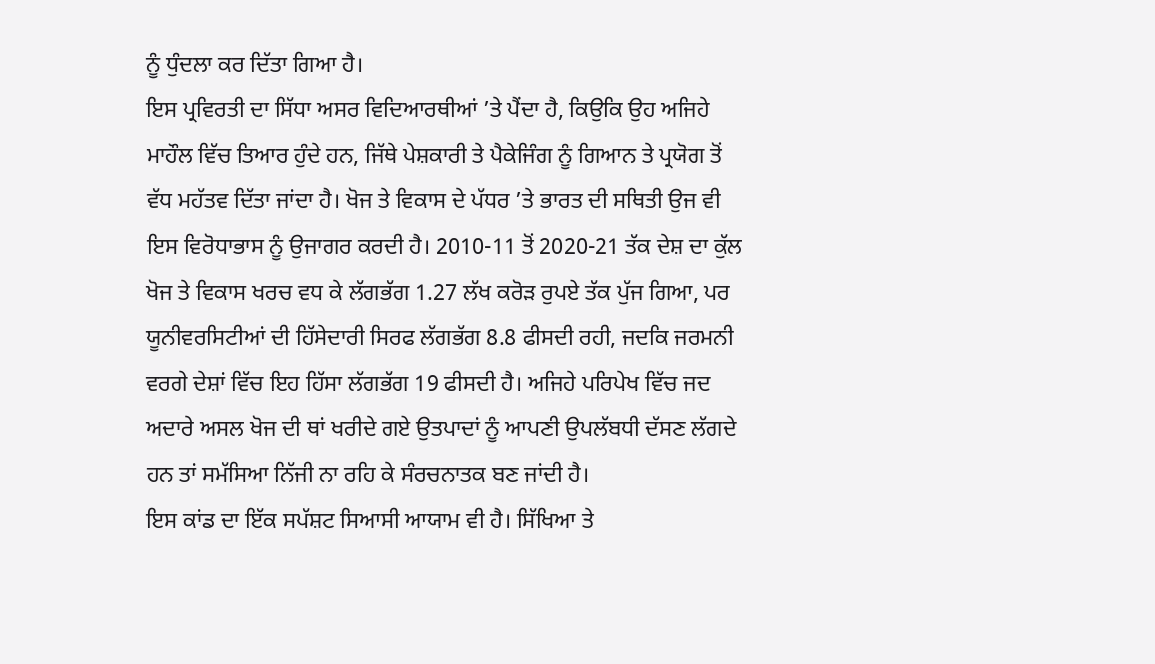ਨੂੰ ਧੁੰਦਲਾ ਕਰ ਦਿੱਤਾ ਗਿਆ ਹੈ।
ਇਸ ਪ੍ਰਵਿਰਤੀ ਦਾ ਸਿੱਧਾ ਅਸਰ ਵਿਦਿਆਰਥੀਆਂ ’ਤੇ ਪੈਂਦਾ ਹੈ, ਕਿਉਕਿ ਉਹ ਅਜਿਹੇ ਮਾਹੌਲ ਵਿੱਚ ਤਿਆਰ ਹੁੰਦੇ ਹਨ, ਜਿੱਥੇ ਪੇਸ਼ਕਾਰੀ ਤੇ ਪੈਕੇਜਿੰਗ ਨੂੰ ਗਿਆਨ ਤੇ ਪ੍ਰਯੋਗ ਤੋਂ ਵੱਧ ਮਹੱਤਵ ਦਿੱਤਾ ਜਾਂਦਾ ਹੈ। ਖੋਜ ਤੇ ਵਿਕਾਸ ਦੇ ਪੱਧਰ ’ਤੇ ਭਾਰਤ ਦੀ ਸਥਿਤੀ ਉਜ ਵੀ ਇਸ ਵਿਰੋਧਾਭਾਸ ਨੂੰ ਉਜਾਗਰ ਕਰਦੀ ਹੈ। 2010-11 ਤੋਂ 2020-21 ਤੱਕ ਦੇਸ਼ ਦਾ ਕੁੱਲ ਖੋਜ ਤੇ ਵਿਕਾਸ ਖਰਚ ਵਧ ਕੇ ਲੱਗਭੱਗ 1.27 ਲੱਖ ਕਰੋੜ ਰੁਪਏ ਤੱਕ ਪੁੱਜ ਗਿਆ, ਪਰ ਯੂਨੀਵਰਸਿਟੀਆਂ ਦੀ ਹਿੱਸੇਦਾਰੀ ਸਿਰਫ ਲੱਗਭੱਗ 8.8 ਫੀਸਦੀ ਰਹੀ, ਜਦਕਿ ਜਰਮਨੀ ਵਰਗੇ ਦੇਸ਼ਾਂ ਵਿੱਚ ਇਹ ਹਿੱਸਾ ਲੱਗਭੱਗ 19 ਫੀਸਦੀ ਹੈ। ਅਜਿਹੇ ਪਰਿਪੇਖ ਵਿੱਚ ਜਦ ਅਦਾਰੇ ਅਸਲ ਖੋਜ ਦੀ ਥਾਂ ਖਰੀਦੇ ਗਏ ਉਤਪਾਦਾਂ ਨੂੰ ਆਪਣੀ ਉਪਲੱਬਧੀ ਦੱਸਣ ਲੱਗਦੇ ਹਨ ਤਾਂ ਸਮੱਸਿਆ ਨਿੱਜੀ ਨਾ ਰਹਿ ਕੇ ਸੰਰਚਨਾਤਕ ਬਣ ਜਾਂਦੀ ਹੈ।
ਇਸ ਕਾਂਡ ਦਾ ਇੱਕ ਸਪੱਸ਼ਟ ਸਿਆਸੀ ਆਯਾਮ ਵੀ ਹੈ। ਸਿੱਖਿਆ ਤੇ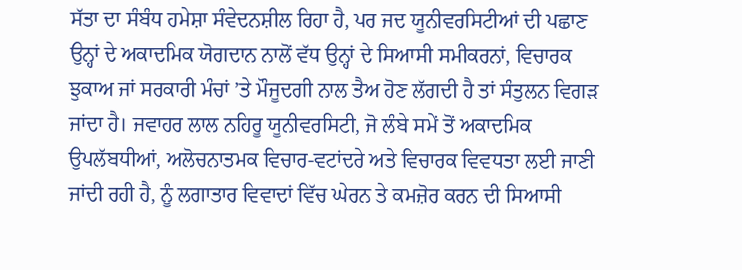ਸੱਤਾ ਦਾ ਸੰਬੰਧ ਹਮੇਸ਼ਾ ਸੰਵੇਦਨਸ਼ੀਲ ਰਿਹਾ ਹੈ, ਪਰ ਜਦ ਯੂਨੀਵਰਸਿਟੀਆਂ ਦੀ ਪਛਾਣ ਉਨ੍ਹਾਂ ਦੇ ਅਕਾਦਮਿਕ ਯੋਗਦਾਨ ਨਾਲੋਂ ਵੱਧ ਉਨ੍ਹਾਂ ਦੇ ਸਿਆਸੀ ਸਮੀਕਰਨਾਂ, ਵਿਚਾਰਕ ਝੁਕਾਅ ਜਾਂ ਸਰਕਾਰੀ ਮੰਚਾਂ ’ਤੇ ਮੌਜੂਦਗੀ ਨਾਲ ਤੈਅ ਹੋਣ ਲੱਗਦੀ ਹੈ ਤਾਂ ਸੰਤੁਲਨ ਵਿਗੜ ਜਾਂਦਾ ਹੈ। ਜਵਾਹਰ ਲਾਲ ਨਹਿਰੂ ਯੂਨੀਵਰਸਿਟੀ, ਜੋ ਲੰਬੇ ਸਮੇਂ ਤੋਂ ਅਕਾਦਮਿਕ ਉਪਲੱਬਧੀਆਂ, ਅਲੋਚਨਾਤਮਕ ਵਿਚਾਰ-ਵਟਾਂਦਰੇ ਅਤੇ ਵਿਚਾਰਕ ਵਿਵਧਤਾ ਲਈ ਜਾਣੀ ਜਾਂਦੀ ਰਹੀ ਹੈ, ਨੂੰ ਲਗਾਤਾਰ ਵਿਵਾਦਾਂ ਵਿੱਚ ਘੇਰਨ ਤੇ ਕਮਜ਼ੋਰ ਕਰਨ ਦੀ ਸਿਆਸੀ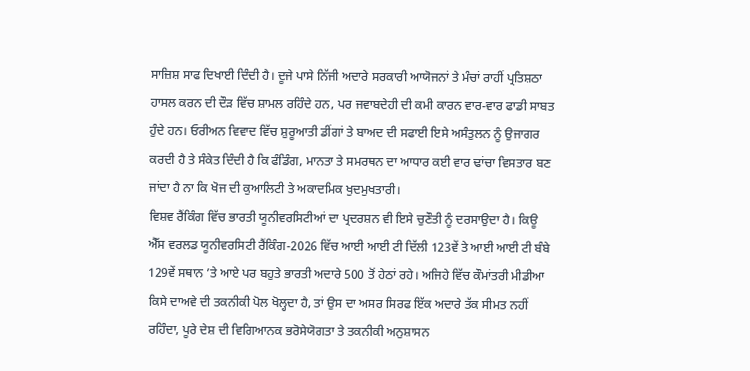ਸਾਜ਼ਿਸ਼ ਸਾਫ ਦਿਖਾਈ ਦਿੰਦੀ ਹੈ। ਦੂਜੇ ਪਾਸੇ ਨਿੱਜੀ ਅਦਾਰੇ ਸਰਕਾਰੀ ਆਯੋਜਨਾਂ ਤੇ ਮੰਚਾਂ ਰਾਹੀਂ ਪ੍ਰਤਿਸ਼ਠਾ ਹਾਸਲ ਕਰਨ ਦੀ ਦੌੜ ਵਿੱਚ ਸ਼ਾਮਲ ਰਹਿੰਦੇ ਹਨ, ਪਰ ਜਵਾਬਦੇਹੀ ਦੀ ਕਮੀ ਕਾਰਨ ਵਾਰ-ਵਾਰ ਫਾਡੀ ਸਾਬਤ ਹੁੰਦੇ ਹਨ। ਓਰੀਅਨ ਵਿਵਾਦ ਵਿੱਚ ਸ਼ੁਰੂਆਤੀ ਡੀਂਗਾਂ ਤੇ ਬਾਅਦ ਦੀ ਸਫਾਈ ਇਸੇ ਅਸੰਤੁਲਨ ਨੂੰ ਉਜਾਗਰ ਕਰਦੀ ਹੈ ਤੇ ਸੰਕੇਤ ਦਿੰਦੀ ਹੈ ਕਿ ਫੰਡਿੰਗ, ਮਾਨਤਾ ਤੇ ਸਮਰਥਨ ਦਾ ਆਧਾਰ ਕਈ ਵਾਰ ਢਾਂਚਾ ਵਿਸਤਾਰ ਬਣ ਜਾਂਦਾ ਹੈ ਨਾ ਕਿ ਖੋਜ ਦੀ ਕੁਆਲਿਟੀ ਤੇ ਅਕਾਦਮਿਕ ਖੁਦਮੁਖਤਾਰੀ।
ਵਿਸ਼ਵ ਰੈਂਕਿੰਗ ਵਿੱਚ ਭਾਰਤੀ ਯੂਨੀਵਰਸਿਟੀਆਂ ਦਾ ਪ੍ਰਦਰਸ਼ਨ ਵੀ ਇਸੇ ਚੁਣੌਤੀ ਨੂੰ ਦਰਸਾਉਦਾ ਹੈ। ਕਿਊ ਐੱਸ ਵਰਲਡ ਯੂਨੀਵਰਸਿਟੀ ਰੈਂਕਿੰਗ-2026 ਵਿੱਚ ਆਈ ਆਈ ਟੀ ਦਿੱਲੀ 123ਵੇਂ ਤੇ ਆਈ ਆਈ ਟੀ ਬੰਬੇ 129ਵੇਂ ਸਥਾਨ ’ਤੇ ਆਏ ਪਰ ਬਹੁਤੇ ਭਾਰਤੀ ਅਦਾਰੇ 500 ਤੋਂ ਹੇਠਾਂ ਰਹੇ। ਅਜਿਹੇ ਵਿੱਚ ਕੌਮਾਂਤਰੀ ਮੀਡੀਆ ਕਿਸੇ ਦਾਅਵੇ ਦੀ ਤਕਨੀਕੀ ਪੋਲ ਖੋਲ੍ਹਦਾ ਹੈ, ਤਾਂ ਉਸ ਦਾ ਅਸਰ ਸਿਰਫ ਇੱਕ ਅਦਾਰੇ ਤੱਕ ਸੀਮਤ ਨਹੀਂ ਰਹਿੰਦਾ, ਪੂਰੇ ਦੇਸ਼ ਦੀ ਵਿਗਿਆਨਕ ਭਰੋਸੇਯੋਗਤਾ ਤੇ ਤਕਨੀਕੀ ਅਨੁਸ਼ਾਸਨ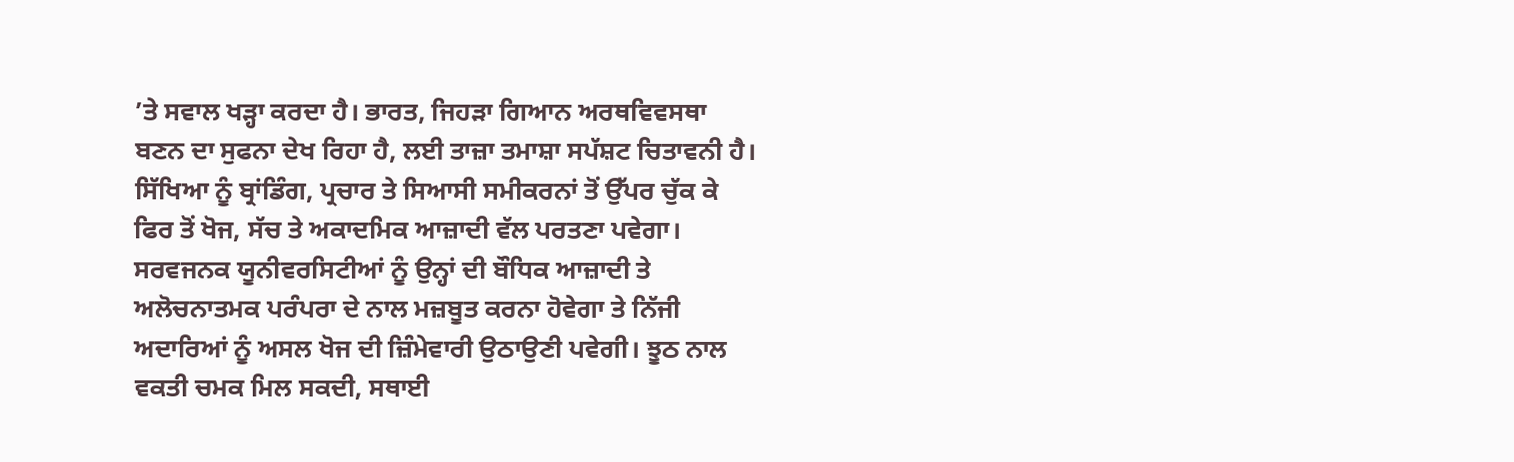’ਤੇ ਸਵਾਲ ਖੜ੍ਹਾ ਕਰਦਾ ਹੈ। ਭਾਰਤ, ਜਿਹੜਾ ਗਿਆਨ ਅਰਥਵਿਵਸਥਾ ਬਣਨ ਦਾ ਸੁਫਨਾ ਦੇਖ ਰਿਹਾ ਹੈ, ਲਈ ਤਾਜ਼ਾ ਤਮਾਸ਼ਾ ਸਪੱਸ਼ਟ ਚਿਤਾਵਨੀ ਹੈ। ਸਿੱਖਿਆ ਨੂੰ ਬ੍ਰਾਂਡਿੰਗ, ਪ੍ਰਚਾਰ ਤੇ ਸਿਆਸੀ ਸਮੀਕਰਨਾਂ ਤੋਂ ਉੱਪਰ ਚੁੱਕ ਕੇ ਫਿਰ ਤੋਂ ਖੋਜ, ਸੱਚ ਤੇ ਅਕਾਦਮਿਕ ਆਜ਼ਾਦੀ ਵੱਲ ਪਰਤਣਾ ਪਵੇਗਾ। ਸਰਵਜਨਕ ਯੂਨੀਵਰਸਿਟੀਆਂ ਨੂੰ ਉਨ੍ਹਾਂ ਦੀ ਬੌਧਿਕ ਆਜ਼ਾਦੀ ਤੇ ਅਲੋਚਨਾਤਮਕ ਪਰੰਪਰਾ ਦੇ ਨਾਲ ਮਜ਼ਬੂਤ ਕਰਨਾ ਹੋਵੇਗਾ ਤੇ ਨਿੱਜੀ ਅਦਾਰਿਆਂ ਨੂੰ ਅਸਲ ਖੋਜ ਦੀ ਜ਼ਿੰਮੇਵਾਰੀ ਉਠਾਉਣੀ ਪਵੇਗੀ। ਝੂਠ ਨਾਲ ਵਕਤੀ ਚਮਕ ਮਿਲ ਸਕਦੀ, ਸਥਾਈ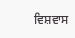ਵਿਸ਼ਵਾਸ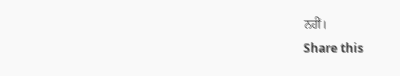ਨਹੀਂ।
Share this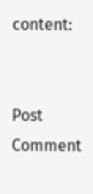content:


Post Comment